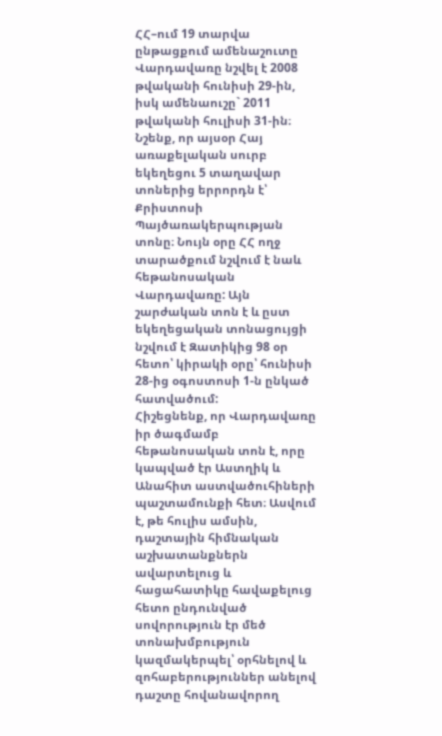ՀՀ–ում 19 տարվա ընթացքում ամենաշուտը Վարդավառը նշվել է 2008 թվականի հունիսի 29-ին, իսկ ամենաուշը` 2011 թվականի հուլիսի 31-ին։
Նշենք, որ այսօր Հայ առաքելական սուրբ եկեղեցու 5 տաղավար տոներից երրորդն է՝ Քրիստոսի Պայծառակերպության տոնը։ Նույն օրը ՀՀ ողջ տարածքում նշվում է նաև հեթանոսական Վարդավառը: Այն շարժական տոն է և ըստ եկեղեցական տոնացույցի նշվում է Զատիկից 98 օր հետո՝ կիրակի օրը՝ հունիսի 28-ից օգոստոսի 1-ն ընկած հատվածում:
Հիշեցնենք, որ Վարդավառը իր ծագմամբ հեթանոսական տոն է, որը կապված էր Աստղիկ և Անահիտ աստվածուհիների պաշտամունքի հետ։ Ասվում է, թե հուլիս ամսին, դաշտային հիմնական աշխատանքներն ավարտելուց և հացահատիկը հավաքելուց հետո ընդունված սովորություն էր մեծ տոնախմբություն կազմակերպել՝ օրհնելով և զոհաբերություններ անելով դաշտը հովանավորող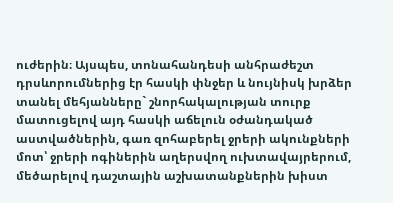ուժերին։ Այսպես, տոնահանդեսի անհրաժեշտ դրսևորումներից էր հասկի փնջեր և նույնիսկ խրձեր տանել մեհյանները` շնորհակալության տուրք մատուցելով այդ հասկի աճելուն օժանդակած աստվածներին, գառ զոհաբերել ջրերի ակունքների մոտ՝ ջրերի ոգիներին աղերսվող ուխտավայրերում, մեծարելով դաշտային աշխատանքներին խիստ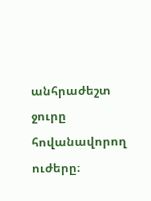անհրաժեշտ ջուրը հովանավորող ուժերը։